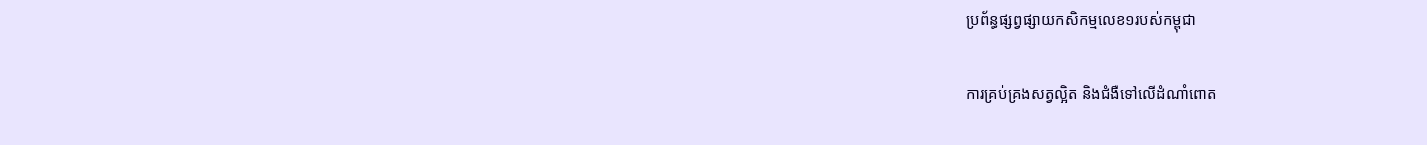ប្រព័ន្ធផ្សព្វផ្សាយកសិកម្មលេខ១របស់កម្ពុជា

ការគ្រប់គ្រងសត្វល្អិត និងជំងឺទៅលើដំណាំពោត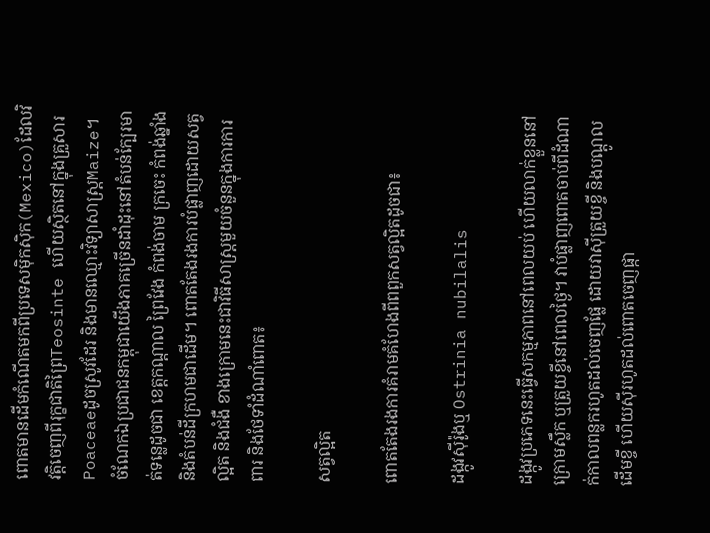ពោតមានដើមកំណើតមកពីប្រទេសមុិកសុិក(Mexico)ដែលវិវត្តិចេញពីរុក្ខជាតិព្រៃTeosinte ហើយស្ថិតនៅក្នុងគ្រួសារPoaceaeដូចស្រូវដែរ និងមានឈ្មោះវិទ្យាសាស្ត្រMaize។ ចំណែកឯប្រជាជនកម្ពុជាយើងភាគច្រើនដាំដុះនៅតំបន់ក្បែរមាត់ទន្លេដូចជា ខេត្តកណ្ដាល ព្រៃវែង កំពង់ចាម ក្រចេះ កំពង់ឆ្នាំង និងតំបន់ដីក្រហមជាដើម។ ពោតតែងរងការបំផ្លាញដោយសត្វល្អិត និងជំងឺ ខាងក្រោមនេះជាវិធីសាស្ត្រមួយចំនួនក្នុងការការពារ និងថែទាំដំណាំពោត៖

សត្វល្អិត

ពោតតែងរងការគំរាមគំហែងពីពពួកសត្វល្អិតដូចជា៖

ដង្កូវសុីរ៉ូងឬ Ostrinia nubilalis

ដង្កូវប្រភេទនេះធ្វើសកម្មភាពនៅពេលយប់ ហើយលាក់ខ្លួននៅក្រោមស្លឹក ឬត្រួយខ្ចីនៅពេលថ្ងៃ។ វាបំផ្លាញពោតចាប់ពីដំណាក់កាលពន្លករហូតដល់ចេញផ្លែ ដោយវាសុីត្រួយខ្ចី និងបណ្ដូលដើមខ្ចី ហើយសុីរហូតដល់ពោតចេញផ្កា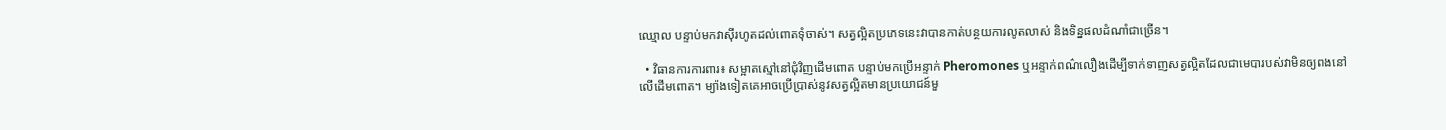ឈ្មោល បន្ទាប់មកវាសុីរហូតដល់ពោតទុំចាស់។ សត្វល្អិតប្រភេទនេះវាបានកាត់បន្ថយការលូតលាស់ និងទិន្នផលដំណាំជាច្រើន។

  • វិធានការការពារ៖ សម្អាតស្មៅនៅជុំវិញដើមពោត បន្ទាប់មកប្រើអន្ទាក់ Pheromones ឬអន្ទាក់ពណ៌លឿងដើម្បីទាក់ទាញសត្វល្អិតដែលជាមេបារបស់វាមិនឲ្យពងនៅលើដើមពោត។ ម្យ៉ាងទៀតគេអាចប្រើប្រាស់នូវសត្វល្អិតមានប្រយោជន៍មួ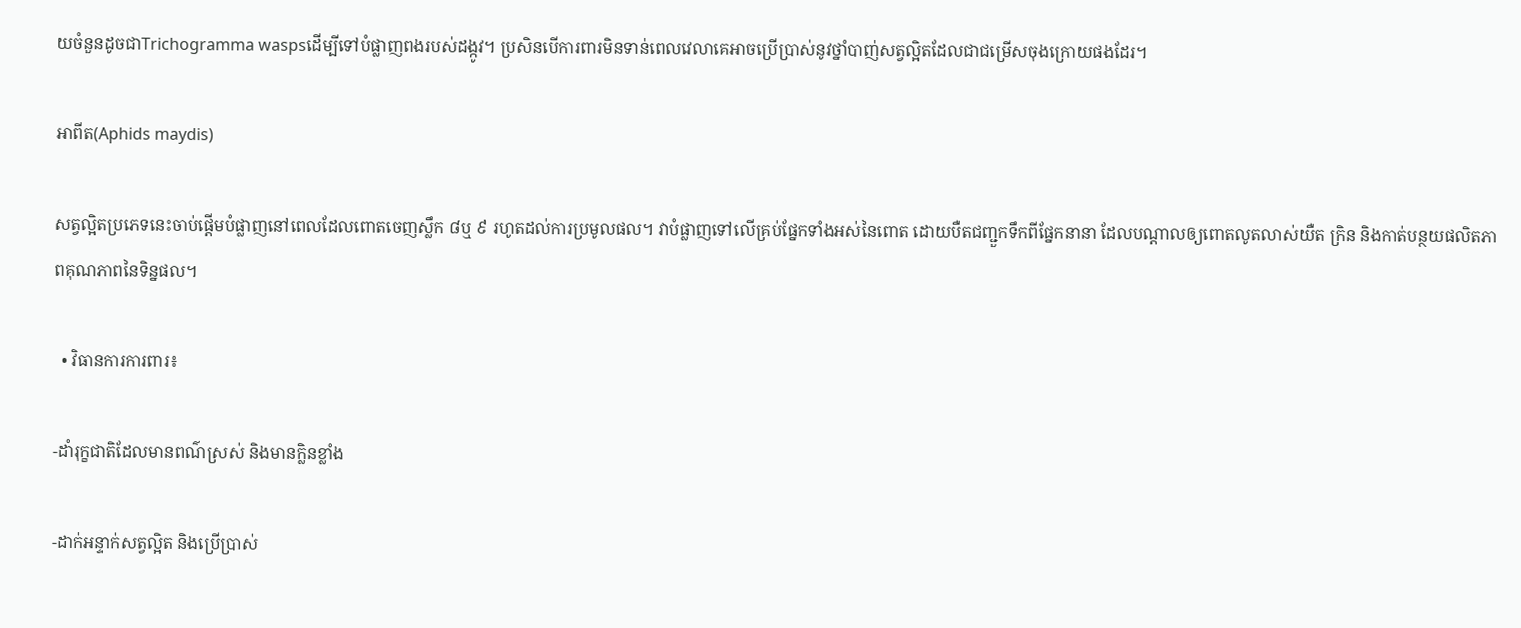យចំនួនដូចជាTrichogramma waspsដើម្បីទៅបំផ្លាញពងរបស់ដង្កូវ។ ប្រសិនបើការពារមិនទាន់ពេលវេលាគេអាចប្រើប្រាស់នូវថ្នាំបាញ់សត្វល្អិតដែលជាជម្រើសចុងក្រោយផងដែរ។

អាពីត(Aphids maydis)

សត្វល្អិតប្រភេទនេះចាប់ផ្ដើមបំផ្លាញនៅពេលដែលពោតចេញស្លឹក ៨ឬ ៩ រហូតដល់ការប្រមូលផល។ វាបំផ្លាញទៅលើគ្រប់ផ្នែកទាំងអស់នៃពោត ដោយបឺតជញ្ជួកទឹកពីផ្នែកនានា ដែលបណ្ដាលឲ្យពោតលូតលាស់យឺត ក្រិន និងកាត់បន្ថយផលិតភាពគុណភាពនៃទិន្នផល។

  • វិធានការការពារ៖

-ដាំរុក្ខជាតិដែលមានពណ៌ស្រស់ និងមានក្លិនខ្លាំង

-ដាក់អន្ទាក់សត្វល្អិត និងប្រើប្រាស់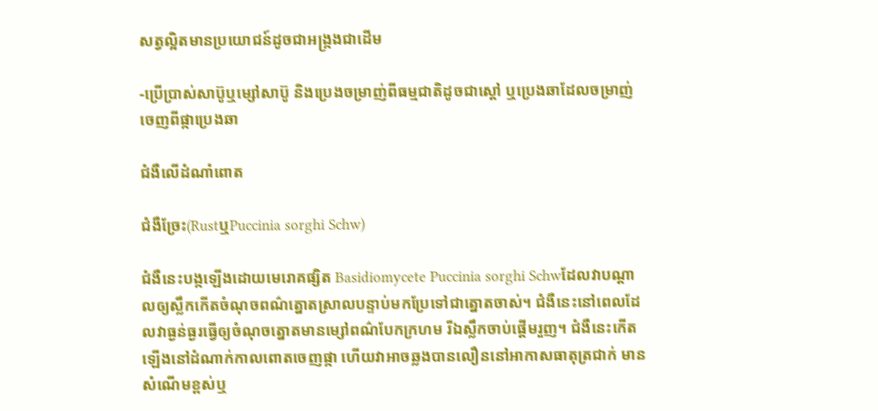សត្វល្អិតមានប្រយោជន៍ដូចជាអង្ក្រងជាដើម

-ប្រើប្រាស់សាប៊ូឬម្សៅសាប៊ូ និងប្រេងចម្រាញ់ពីធម្មជាតិដូចជាស្ដៅ ឬប្រេងឆាដែលចម្រាញ់ចេញពីផ្កាប្រេងឆា

ជំងឺលើដំណាំពោត

ជំងឺច្រែះ(RustឬPuccinia sorghi Schw)

ជំងឺនេះបង្កឡើងដោយមេរោគផ្សិត Basidiomycete Puccinia sorghi Schwដែលវាបណ្ដាលឲ្យស្លឹកកើតចំណុចពណ៌ត្នោតស្រាលបន្ទាប់មកប្រែទៅជាត្នោតចាស់។ ជំងឺនេះនៅពេលដែលវាធ្ងន់ធ្ងរធ្វើឲ្យចំណុចត្នោតមានម្សៅពណ៌បែកក្រហម រីឯស្លឹកចាប់ផ្ដើមរួញ។ ជំងឺនេះកើតឡើងនៅដំណាក់កាលពោតចេញផ្កា ហើយវាអាចឆ្លងបានលឿននៅអាកាសធាតុត្រជាក់ មានសំណើមខ្ពស់ឬ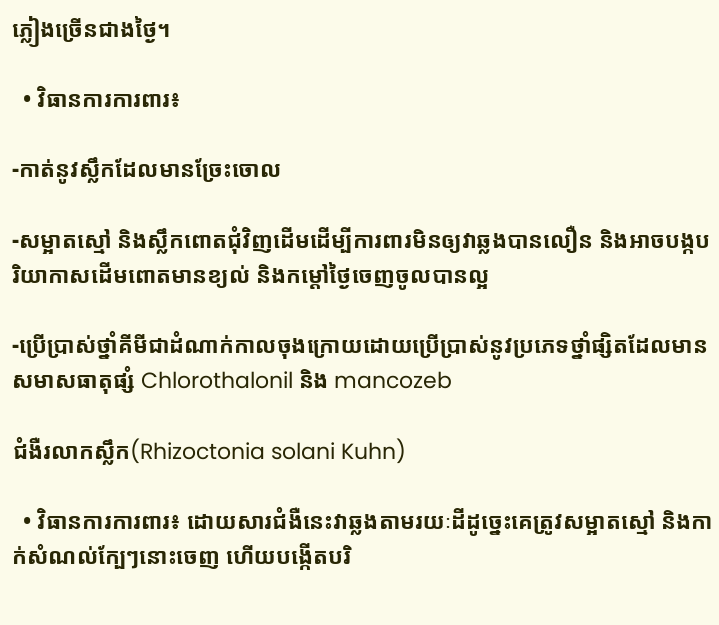ភ្លៀងច្រើនជាងថ្ងៃ។

  • វិធានការការពារ៖

-កាត់នូវស្លឹកដែលមានច្រែះចោល

-សម្អាតស្មៅ និងស្លឹកពោតជុំវិញដើមដើម្បីការពារមិនឲ្យវាឆ្លងបានលឿន និងអាចបង្កបរិយាកាសដើមពោតមានខ្យល់ និងកម្ដៅថ្ងៃចេញចូលបានល្អ

-ប្រើប្រាស់ថ្នាំគីមីជាដំណាក់កាលចុងក្រោយដោយប្រើប្រាស់នូវប្រភេទថ្នាំផ្សិតដែលមានសមាសធាតុផ្សំ Chlorothalonil និង mancozeb

ជំងឺរលាកស្លឹក(Rhizoctonia solani Kuhn)

  • វិធានការការពារ៖ ដោយសារជំងឺនេះវាឆ្លងតាមរយៈដីដូច្នេះគេត្រូវសម្អាតស្មៅ និងកាក់សំណល់ក្បែៗនោះចេញ ហើយបង្កើតបរិ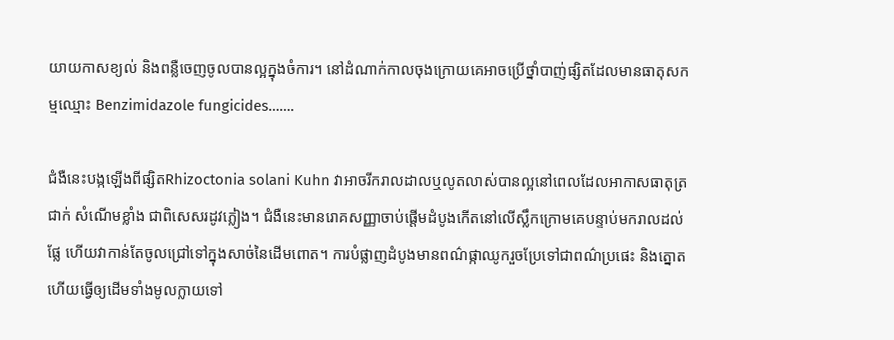យាយកាសខ្យល់ និងពន្លឺចេញចូលបានល្អក្នុងចំការ។ នៅដំណាក់កាលចុងក្រោយគេអាចប្រើថ្នាំបាញ់ផ្សិតដែលមានធាតុសកម្មឈ្មោះ Benzimidazole fungicides…….

ជំងឺនេះបង្កឡើងពីផ្សិតRhizoctonia solani Kuhn វាអាចរីករាលដាលឬលូតលាស់បានល្អនៅពេលដែលអាកាសធាតុត្រជាក់ សំណើមខ្លាំង ជាពិសេសរដូវភ្លៀង។ ជំងឺនេះមានរោគសញ្ញាចាប់ផ្ដើមដំបូងកើតនៅលើស្លឹកក្រោមគេបន្ទាប់មករាលដល់ផ្លែ ហើយវាកាន់តែចូលជ្រៅទៅក្នុងសាច់នៃដើមពោត។ ការបំផ្លាញដំបូងមានពណ៌ផ្កាឈូករួចប្រែទៅជាពណ៌ប្រផេះ និងត្នោត ហើយធ្វើឲ្យដើមទាំងមូលក្លាយទៅ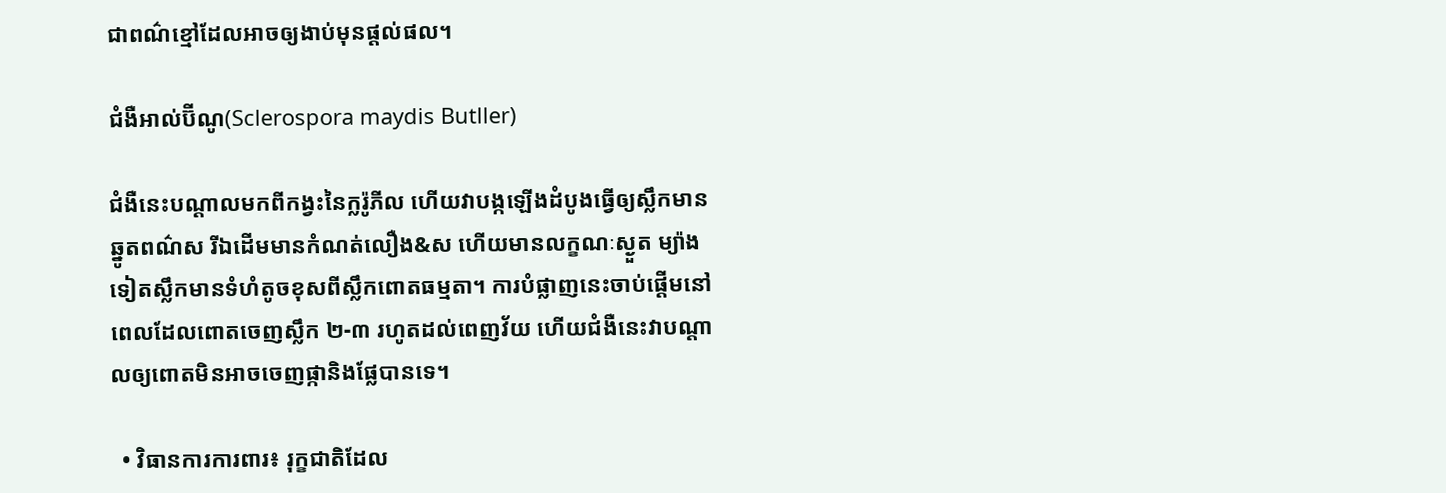ជាពណ៌ខ្មៅដែលអាចឲ្យងាប់មុនផ្តល់ផល។

ជំងឺអាល់ប៊ីណូ(Sclerospora maydis Butller)

ជំងឺនេះបណ្ដាលមកពីកង្វះនៃក្លរ៉ូភីល ហើយវាបង្កឡើងដំបូងធ្វើឲ្យស្លឹកមានឆ្នូតពណ៌ស រីឯដើមមានកំណត់លឿង&ស ហើយមានលក្ខណៈស្ងួត ម្យ៉ាងទៀតស្លឹកមានទំហំតូចខុសពីស្លឹកពោតធម្មតា។ ការបំផ្លាញនេះចាប់ផ្ដើមនៅពេលដែលពោតចេញស្លឹក ២-៣ រហូតដល់ពេញវ័យ ហើយជំងឺនេះវាបណ្ដាលឲ្យពោតមិនអាចចេញផ្កានិងផ្លែបានទេ។

  • វិធានការការពារ៖ រុក្ខជាតិដែល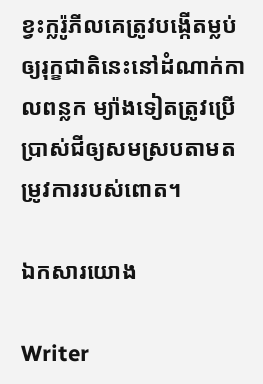ខ្វះក្លរ៉ូភីលគេត្រូវបង្កើតម្លប់ឲ្យរុក្ខជាតិនេះនៅដំណាក់កាលពន្លក ម្យ៉ាងទៀតត្រូវប្រើប្រាស់ជីឲ្យសមស្របតាមតម្រូវការរបស់ពោត។

ឯកសារយោង

Writer